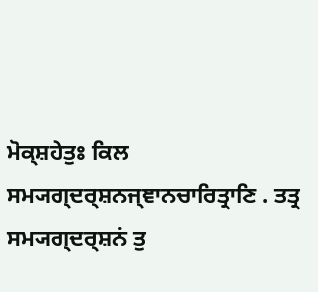ਮੋਕ੍ਸ਼ਹੇਤੁਃ ਕਿਲ ਸਮ੍ਯਗ੍ਦਰ੍ਸ਼ਨਜ੍ਞਾਨਚਾਰਿਤ੍ਰਾਣਿ . ਤਤ੍ਰ ਸਮ੍ਯਗ੍ਦਰ੍ਸ਼ਨਂ ਤੁ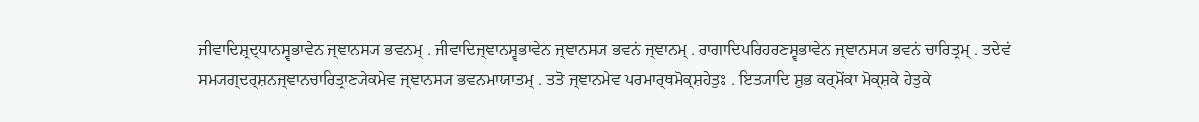ਜੀਵਾਦਿਸ਼੍ਰਦ੍ਧਾਨਸ੍ਵਭਾਵੇਨ ਜ੍ਞਾਨਸ੍ਯ ਭਵਨਮ੍ . ਜੀਵਾਦਿਜ੍ਞਾਨਸ੍ਵਭਾਵੇਨ ਜ੍ਞਾਨਸ੍ਯ ਭਵਨਂ ਜ੍ਞਾਨਮ੍ . ਰਾਗਾਦਿਪਰਿਹਰਣਸ੍ਵਭਾਵੇਨ ਜ੍ਞਾਨਸ੍ਯ ਭਵਨਂ ਚਾਰਿਤ੍ਰਮ੍ . ਤਦੇਵਂ ਸਮ੍ਯਗ੍ਦਰ੍ਸ਼ਨਜ੍ਞਾਨਚਾਰਿਤ੍ਰਾਣ੍ਯੇਕਮੇਵ ਜ੍ਞਾਨਸ੍ਯ ਭਵਨਮਾਯਾਤਮ੍ . ਤਤੋ ਜ੍ਞਾਨਮੇਵ ਪਰਮਾਰ੍ਥਮੋਕ੍ਸ਼ਹੇਤੁਃ . ਇਤ੍ਯਾਦਿ ਸ਼ੁਭ ਕਰ੍ਮੋਂਕਾ ਮੋਕ੍ਸ਼ਕੇ ਹੇਤੁਕੇ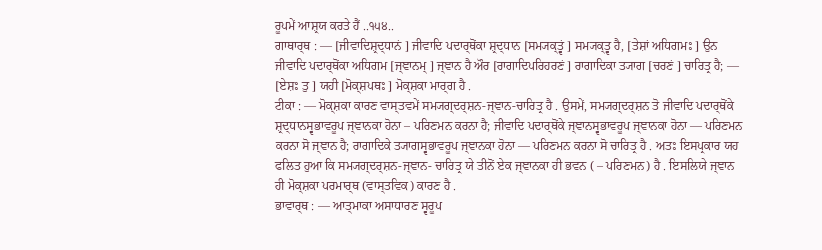ਰੂਪਮੇਂ ਆਸ਼੍ਰਯ ਕਰਤੇ ਹੈਂ ..੧੫੪..
ਗਾਥਾਰ੍ਥ : — [ਜੀਵਾਦਿਸ਼੍ਰਦ੍ਧਾਨਂ ] ਜੀਵਾਦਿ ਪਦਾਰ੍ਥੋਂਕਾ ਸ਼੍ਰਦ੍ਧਾਨ [ਸਮ੍ਯਕ੍ਤ੍ਵਂ ] ਸਮ੍ਯਕ੍ਤ੍ਵ ਹੈ, [ਤੇਸ਼ਾਂ ਅਧਿਗਮਃ ] ਉਨ ਜੀਵਾਦਿ ਪਦਾਰ੍ਥੋਂਕਾ ਅਧਿਗਮ [ਜ੍ਞਾਨਮ੍ ] ਜ੍ਞਾਨ ਹੈ ਔਰ [ਰਾਗਾਦਿਪਰਿਹਰਣਂ ] ਰਾਗਾਦਿਕਾ ਤ੍ਯਾਗ [ਚਰਣਂ ] ਚਾਰਿਤ੍ਰ ਹੈ; — [ਏਸ਼ਃ ਤੁ ] ਯਹੀ [ਮੋਕ੍ਸ਼ਪਥਃ ] ਮੋਕ੍ਸ਼ਕਾ ਮਾਰ੍ਗ ਹੈ .
ਟੀਕਾ : — ਮੋਕ੍ਸ਼ਕਾ ਕਾਰਣ ਵਾਸ੍ਤਵਮੇਂ ਸਮ੍ਯਗ੍ਦਰ੍ਸ਼ਨ-ਜ੍ਞਾਨ-ਚਾਰਿਤ੍ਰ ਹੈ . ਉਸਮੇਂ, ਸਮ੍ਯਗ੍ਦਰ੍ਸ਼ਨ ਤੋ ਜੀਵਾਦਿ ਪਦਾਰ੍ਥੋਂਕੇ ਸ਼੍ਰਦ੍ਧਾਨਸ੍ਵਭਾਵਰੂਪ ਜ੍ਞਾਨਕਾ ਹੋਨਾ – ਪਰਿਣਮਨ ਕਰਨਾ ਹੈ; ਜੀਵਾਦਿ ਪਦਾਰ੍ਥੋਂਕੇ ਜ੍ਞਾਨਸ੍ਵਭਾਵਰੂਪ ਜ੍ਞਾਨਕਾ ਹੋਨਾ — ਪਰਿਣਮਨ ਕਰਨਾ ਸੋ ਜ੍ਞਾਨ ਹੈ; ਰਾਗਾਦਿਕੇ ਤ੍ਯਾਗਸ੍ਵਭਾਵਰੂਪ ਜ੍ਞਾਨਕਾ ਹੋਨਾ — ਪਰਿਣਮਨ ਕਰਨਾ ਸੋ ਚਾਰਿਤ੍ਰ ਹੈ . ਅਤਃ ਇਸਪ੍ਰਕਾਰ ਯਹ ਫਲਿਤ ਹੁਆ ਕਿ ਸਮ੍ਯਗ੍ਦਰ੍ਸ਼ਨ-ਜ੍ਞਾਨ- ਚਾਰਿਤ੍ਰ ਯੇ ਤੀਨੋਂ ਏਕ ਜ੍ਞਾਨਕਾ ਹੀ ਭਵਨ ( – ਪਰਿਣਮਨ) ਹੈ . ਇਸਲਿਯੇ ਜ੍ਞਾਨ ਹੀ ਮੋਕ੍ਸ਼ਕਾ ਪਰਮਾਰ੍ਥ (ਵਾਸ੍ਤਵਿਕ) ਕਾਰਣ ਹੈ .
ਭਾਵਾਰ੍ਥ : — ਆਤ੍ਮਾਕਾ ਅਸਾਧਾਰਣ ਸ੍ਵਰੂਪ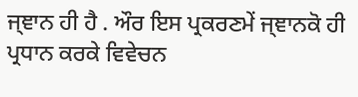ਜ੍ਞਾਨ ਹੀ ਹੈ . ਔਰ ਇਸ ਪ੍ਰਕਰਣਮੇਂ ਜ੍ਞਾਨਕੋ ਹੀ ਪ੍ਰਧਾਨ ਕਰਕੇ ਵਿਵੇਚਨ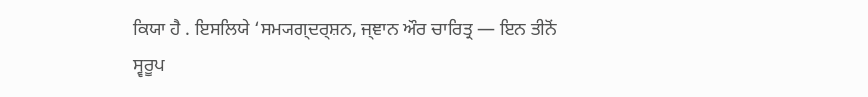ਕਿਯਾ ਹੈ . ਇਸਲਿਯੇ ‘ਸਮ੍ਯਗ੍ਦਰ੍ਸ਼ਨ, ਜ੍ਞਾਨ ਔਰ ਚਾਰਿਤ੍ਰ — ਇਨ ਤੀਨੋਂ ਸ੍ਵਰੂਪ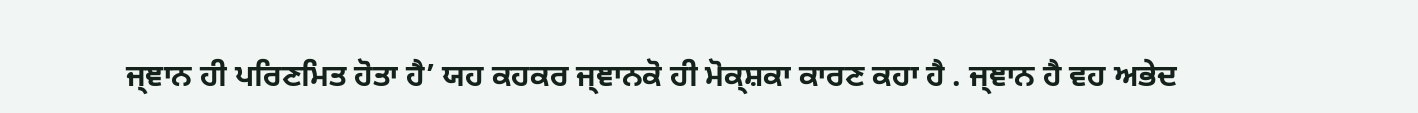ਜ੍ਞਾਨ ਹੀ ਪਰਿਣਮਿਤ ਹੋਤਾ ਹੈ’ ਯਹ ਕਹਕਰ ਜ੍ਞਾਨਕੋ ਹੀ ਮੋਕ੍ਸ਼ਕਾ ਕਾਰਣ ਕਹਾ ਹੈ . ਜ੍ਞਾਨ ਹੈ ਵਹ ਅਭੇਦ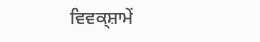ਵਿਵਕ੍ਸ਼ਾਮੇਂ